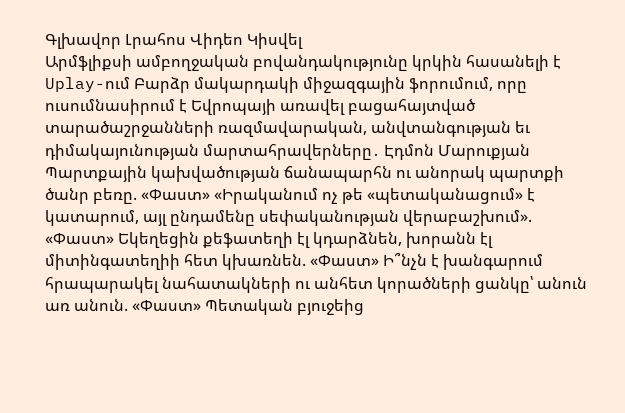Գլխավոր Լրահոս Վիդեո Կիսվել
Արմֆլիքսի ամբողջական բովանդակությունը կրկին հասանելի է Uplay-ում Բարձր մակարդակի միջազգային ֆորումում, որը ուսումնասիրում է Եվրոպայի առավել բացահայտված տարածաշրջանների ռազմավարական, անվտանգության եւ դիմակայունության մարտահրավերները․ Էդմոն Մարուքյան Պարտքային կախվածության ճանապարհն ու անորակ պարտքի ծանր բեռը. «Փաստ» «Իրականում ոչ թե «պետականացում» է կատարում, այլ ընդամենը սեփականության վերաբաշխում». «Փաստ» Եկեղեցին քեֆատեղի էլ կդարձնեն, խորանն էլ միտինգատեղիի հետ կխառնեն. «Փաստ» Ի՞նչն է խանգարում հրապարակել նահատակների ու անհետ կորածների ցանկը՝ անուն առ անուն. «Փաստ» Պետական բյուջեից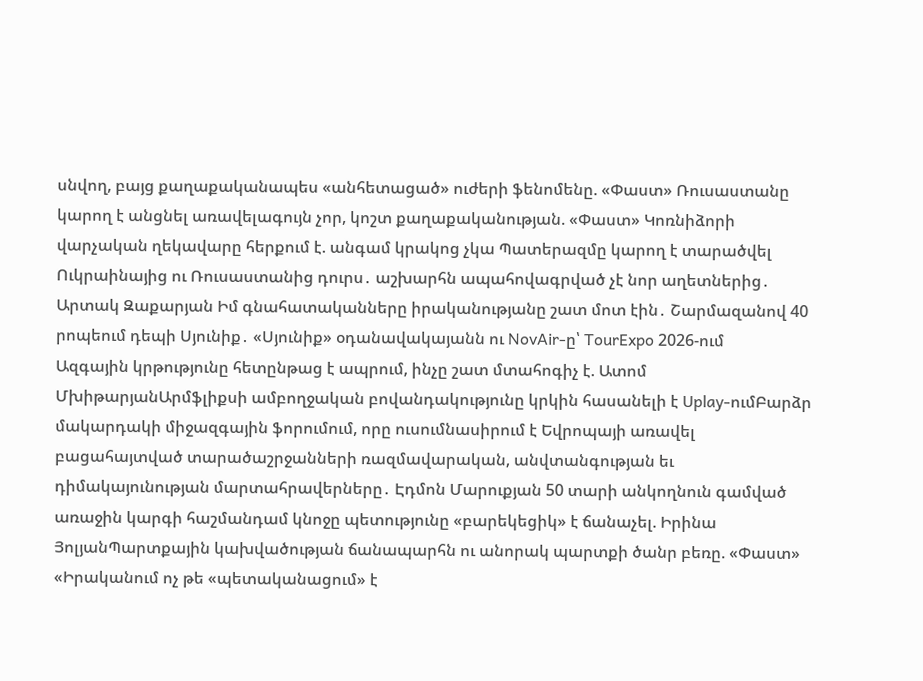սնվող, բայց քաղաքականապես «անհետացած» ուժերի ֆենոմենը. «Փաստ» Ռուսաստանը կարող է անցնել առավելագույն չոր, կոշտ քաղաքականության. «Փաստ» Կոռնիձորի վարչական ղեկավարը հերքում է. անգամ կրակոց չկա Պատերազմը կարող է տարածվել Ուկրաինայից ու Ռուսաստանից դուրս․ աշխարհն ապահովագրված չէ նոր աղետներից․ Արտակ Զաքարյան Իմ գնահատականները իրականությանը շատ մոտ էին․ Շարմազանով 40 րոպեում դեպի Սյունիք․ «Սյունիք» օդանավակայանն ու NovAir-ը՝ TourExpo 2026-ում
Ազգային կրթությունը հետընթաց է ապրում, ինչը շատ մտահոգիչ է. Ատոմ ՄխիթարյանԱրմֆլիքսի ամբողջական բովանդակությունը կրկին հասանելի է Uplay-ումԲարձր մակարդակի միջազգային ֆորումում, որը ուսումնասիրում է Եվրոպայի առավել բացահայտված տարածաշրջանների ռազմավարական, անվտանգության եւ դիմակայունության մարտահրավերները․ Էդմոն Մարուքյան 50 տարի անկողնուն գամված առաջին կարգի հաշմանդամ կնոջը պետությունը «բարեկեցիկ» է ճանաչել. Իրինա ՅոլյանՊարտքային կախվածության ճանապարհն ու անորակ պարտքի ծանր բեռը. «Փաստ» «Իրականում ոչ թե «պետականացում» է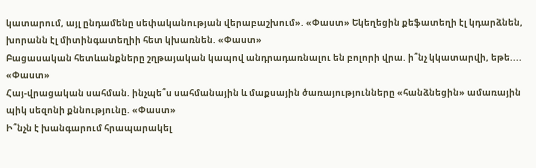կատարում, այլ ընդամենը սեփականության վերաբաշխում». «Փաստ» Եկեղեցին քեֆատեղի էլ կդարձնեն, խորանն էլ միտինգատեղիի հետ կխառնեն. «Փաստ»
Բացասական հետևանքները շղթայական կապով անդրադառնալու են բոլորի վրա. ի՞նչ կկատարվի, եթե.... «Փաստ»
Հայ-վրացական սահման. ինչպե՞ս սահմանային և մաքսային ծառայությունները «հանձնեցին» ամառային պիկ սեզոնի քննությունը. «Փաստ»
Ի՞նչն է խանգարում հրապարակել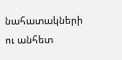նահատակների ու անհետ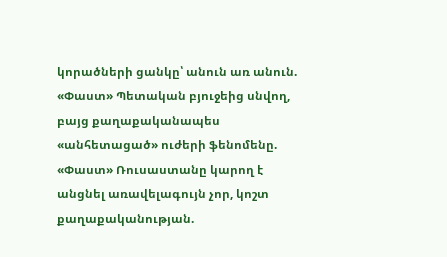կորածների ցանկը՝ անուն առ անուն. «Փաստ» Պետական բյուջեից սնվող, բայց քաղաքականապես «անհետացած» ուժերի ֆենոմենը. «Փաստ» Ռուսաստանը կարող է անցնել առավելագույն չոր, կոշտ քաղաքականության.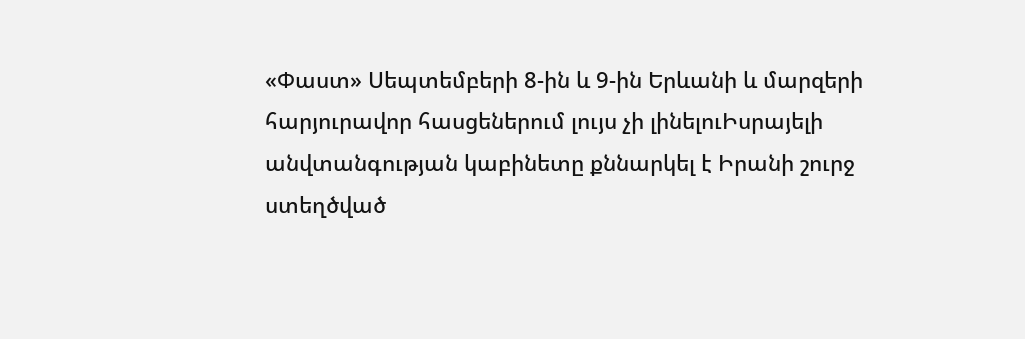«Փաստ» Սեպտեմբերի 8-ին և 9-ին Երևանի և մարզերի հարյուրավոր հասցեներում լույս չի լինելուԻսրայելի անվտանգության կաբինետը քննարկել է Իրանի շուրջ ստեղծված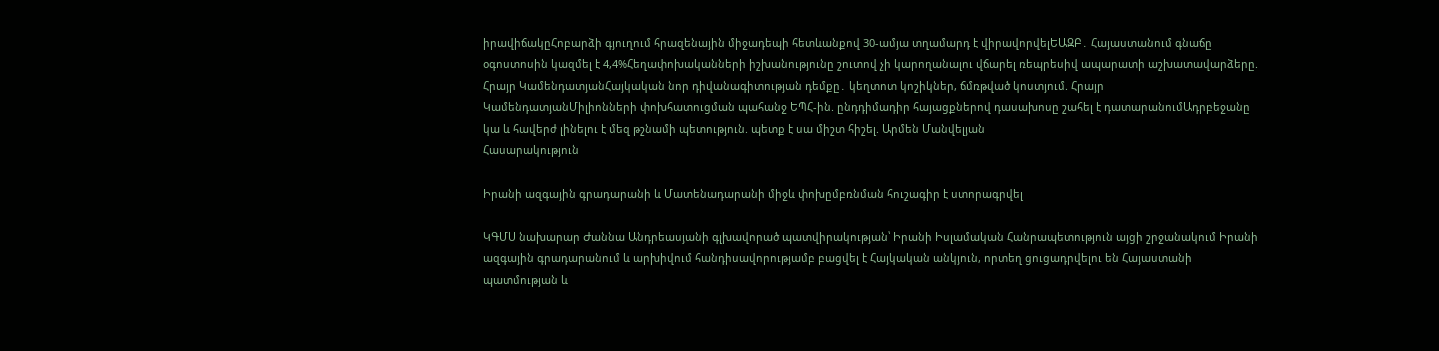իրավիճակըՀոբարձի գյուղում հրազենային միջադեպի հետևանքով 30-ամյա տղամարդ է վիրավորվելԵԱԶԲ․ Հայաստանում գնաճը օգոստոսին կազմել է 4,4%Հեղափոխականների իշխանությունը շուտով չի կարողանալու վճարել ռեպրեսիվ ապարատի աշխատավարձերը. Հրայր ԿամենդատյանՀայկական նոր դիվանագիտության դեմքը․ կեղտոտ կոշիկներ, ճմռթված կոստյում. Հրայր ԿամենդատյանՄիլիոնների փոխհատուցման պահանջ ԵՊՀ-ին. ընդդիմադիր հայացքներով դասախոսը շահել է դատարանումԱդրբեջանը կա և հավերժ լինելու է մեզ թշնամի պետություն. պետք է սա միշտ հիշել. Արմեն Մանվելյան
Հասարակություն

Իրանի ազգային գրադարանի և Մատենադարանի միջև փոխըմբռնման հուշագիր է ստորագրվել

ԿԳՄՍ նախարար Ժաննա Անդրեասյանի գլխավորած պատվիրակության՝ Իրանի Իսլամական Հանրապետություն այցի շրջանակում Իրանի ազգային գրադարանում և արխիվում հանդիսավորությամբ բացվել է Հայկական անկյուն, որտեղ ցուցադրվելու են Հայաստանի պատմության և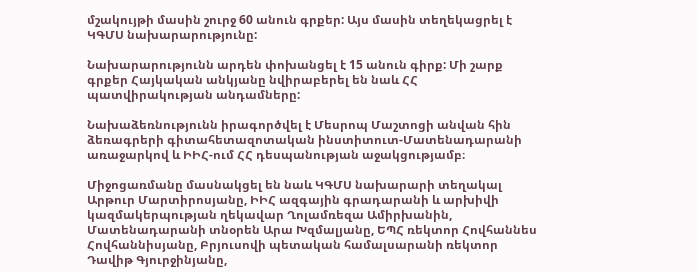մշակույթի մասին շուրջ 60 անուն գրքեր: Այս մասին տեղեկացրել է ԿԳՄՍ նախարարությունը:

Նախարարությունն արդեն փոխանցել է 15 անուն գիրք: Մի շարք գրքեր Հայկական անկյանը նվիրաբերել են նաև ՀՀ պատվիրակության անդամները:

Նախաձեռնությունն իրագործվել է Մեսրոպ Մաշտոցի անվան հին ձեռագրերի գիտահետազոտական ինստիտուտ-Մատենադարանի առաջարկով և ԻԻՀ-ում ՀՀ դեսպանության աջակցությամբ։

Միջոցառմանը մասնակցել են նաև ԿԳՄՍ նախարարի տեղակալ Արթուր Մարտիրոսյանը, ԻԻՀ ազգային գրադարանի և արխիվի կազմակերպության ղեկավար Ղոլամռեզա Ամիրխանին, Մատենադարանի տնօրեն Արա Խզմալյանը, ԵՊՀ ռեկտոր Հովհաննես Հովհաննիսյանը, Բրյուսովի պետական համալսարանի ռեկտոր Դավիթ Գյուրջինյանը,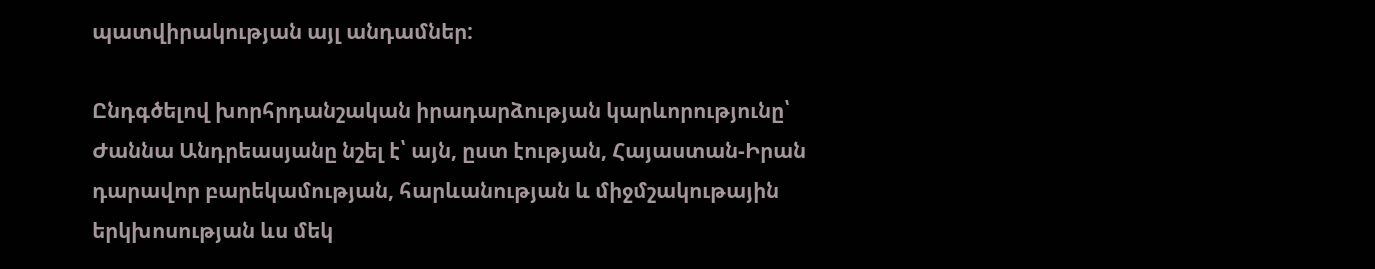պատվիրակության այլ անդամներ:

Ընդգծելով խորհրդանշական իրադարձության կարևորությունը՝ Ժաննա Անդրեասյանը նշել է՝ այն, ըստ էության, Հայաստան-Իրան դարավոր բարեկամության, հարևանության և միջմշակութային երկխոսության ևս մեկ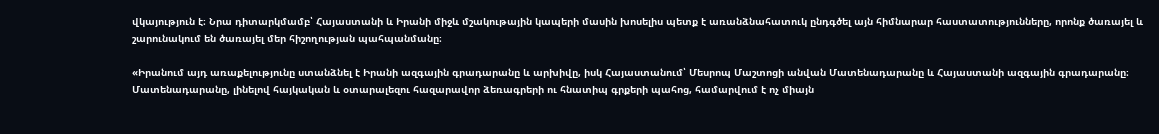վկայություն է։ Նրա դիտարկմամբ՝ Հայաստանի և Իրանի միջև մշակութային կապերի մասին խոսելիս պետք է առանձնահատուկ ընդգծել այն հիմնարար հաստատությունները, որոնք ծառայել և շարունակում են ծառայել մեր հիշողության պահպանմանը։

«Իրանում այդ առաքելությունը ստանձնել է Իրանի ազգային գրադարանը և արխիվը, իսկ Հայաստանում՝ Մեսրոպ Մաշտոցի անվան Մատենադարանը և Հայաստանի ազգային գրադարանը։ Մատենադարանը, լինելով հայկական և օտարալեզու հազարավոր ձեռագրերի ու հնատիպ գրքերի պահոց, համարվում է ոչ միայն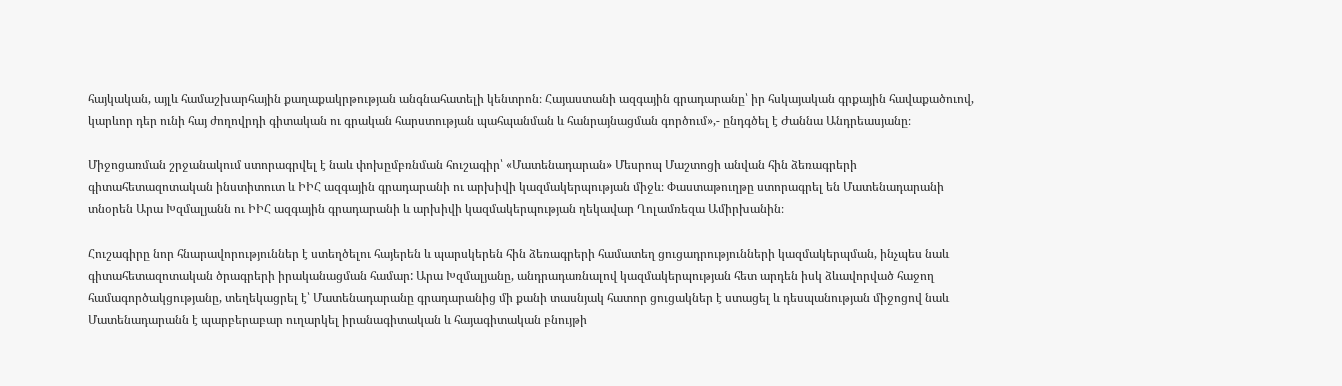հայկական, այլև համաշխարհային քաղաքակրթության անգնահատելի կենտրոն։ Հայաստանի ազգային գրադարանը՝ իր հսկայական գրքային հավաքածուով, կարևոր դեր ունի հայ ժողովրդի գիտական ու գրական հարստության պահպանման և հանրայնացման գործում»,- ընդգծել է Ժաննա Անդրեասյանը։

Միջոցառման շրջանակում ստորագրվել է նաև փոխըմբռնման հուշագիր՝ «Մատենադարան» Մեսրոպ Մաշտոցի անվան հին ձեռագրերի գիտահետազոտական ինստիտուտ և ԻԻՀ ազգային գրադարանի ու արխիվի կազմակերպության միջև։ Փաստաթուղթը ստորագրել են Մատենադարանի տնօրեն Արա Խզմալյանն ու ԻԻՀ ազգային գրադարանի և արխիվի կազմակերպության ղեկավար Ղոլամռեզա Ամիրխանին։

Հուշագիրը նոր հնարավորություններ է ստեղծելու հայերեն և պարսկերեն հին ձեռագրերի համատեղ ցուցադրությունների կազմակերպման, ինչպես նաև գիտահետազոտական ծրագրերի իրականացման համար: Արա Խզմալյանը, անդրադառնալով կազմակերպության հետ արդեն իսկ ձևավորված հաջող համագործակցությանը, տեղեկացրել է՝ Մատենադարանը գրադարանից մի քանի տասնյակ հատոր ցուցակներ է ստացել և դեսպանության միջոցով նաև Մատենադարանն է պարբերաբար ուղարկել իրանագիտական և հայագիտական բնույթի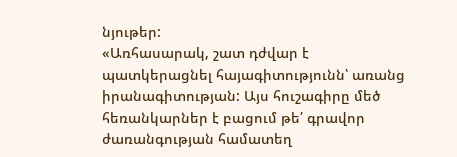նյութեր:
«Առհասարակ, շատ դժվար է պատկերացնել հայագիտությունն՝ առանց իրանագիտության: Այս հուշագիրը մեծ հեռանկարներ է բացում թե՛ գրավոր ժառանգության համատեղ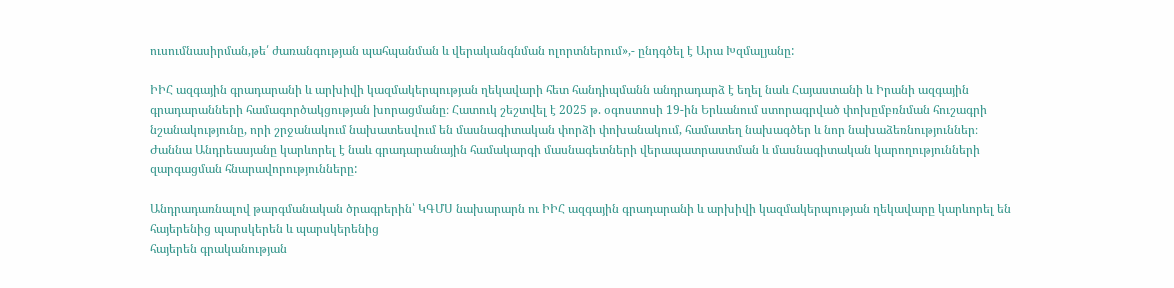ուսումնասիրման,թե՛ ժառանգության պահպանման և վերականգնման ոլորտներում»,- ընդգծել է Արա Խզմալյանը:

ԻԻՀ ազգային գրադարանի և արխիվի կազմակերպության ղեկավարի հետ հանդիպմանն անդրադարձ է եղել նաև Հայաստանի և Իրանի ազգային գրադարանների համագործակցության խորացմանը։ Հատուկ շեշտվել է 2025 թ. օգոստոսի 19-ին Երևանում ստորագրված փոխըմբռնման հուշագրի նշանակությունը, որի շրջանակում նախատեսվում են մասնագիտական փորձի փոխանակում, համատեղ նախագծեր և նոր նախաձեռնություններ։ Ժաննա Անդրեասյանը կարևորել է նաև գրադարանային համակարգի մասնագետների վերապատրաստման և մասնագիտական կարողությունների զարգացման հնարավորությունները:

Անդրադառնալով թարգմանական ծրագրերին՝ ԿԳՄՍ նախարարն ու ԻԻՀ ազգային գրադարանի և արխիվի կազմակերպության ղեկավարը կարևորել են հայերենից պարսկերեն և պարսկերենից
հայերեն գրականության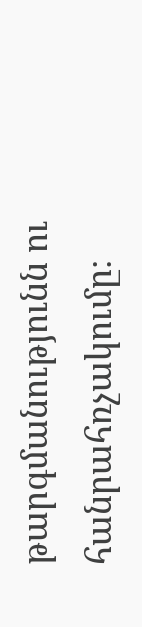թարգմանությունն ու հանրահռչակումը։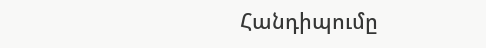Հանդիպումը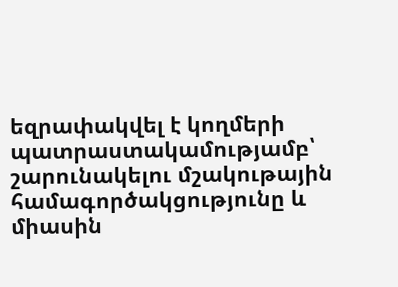եզրափակվել է կողմերի պատրաստակամությամբ՝ շարունակելու մշակութային համագործակցությունը և միասին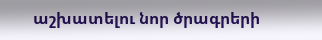աշխատելու նոր ծրագրերի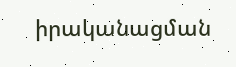իրականացման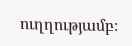ուղղությամբ։